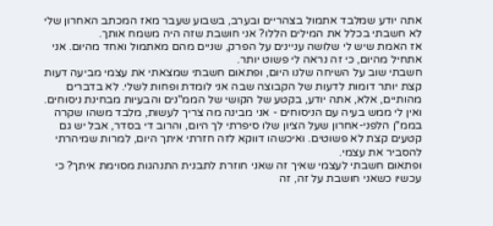אתה יודע שמלבד אתמול בצהריים ובערב, בשבוע שעבר מאז המכתב האחרון שלי לא חשבתי בכלל את המילים הללו? אני חושבת שזה היה משמח אותך.
אז האמת שיש לי שלושה עניינים על הפרק, שניים מהם מאתמול ואחד מהיום. אני אתחיל מהיום, כי זה נראה לי פשוט יותר.
חשבתי שוב על השיחה שלנו היום, ופתאום חשבתי שמצאתי את עצמי מביעה דעות קצת יותר דומות לדעות של הקבוצה שבה אני לומדת ופחות לשלי. לא בדברים מהותיים, אלא, אתה יודע, בקטע של הקושי של הממ"נים והבעיות מבחינת ניסוחים. ואין לי ממש בעיה עם הניסוחים - אני מבינה מה צריך לעשות, מלבד משהו שקרה בממ"ן הלפני-אחרון שעל הציון שלו סיפרתי לך היום, והרוב די בסדר, אבל יש גם קטעים קצת לא פשוטים. ואיכשהו דווקא לזה חזרתי איתך היום, למרות שמיהרתי להסביר את עצמי.
ופתאום חשבתי לעצמי שאיך זה שאני חוזרת לתבנית התנהגות מסוימת איתך? כי עכשיו כשאני חושבת על זה, זה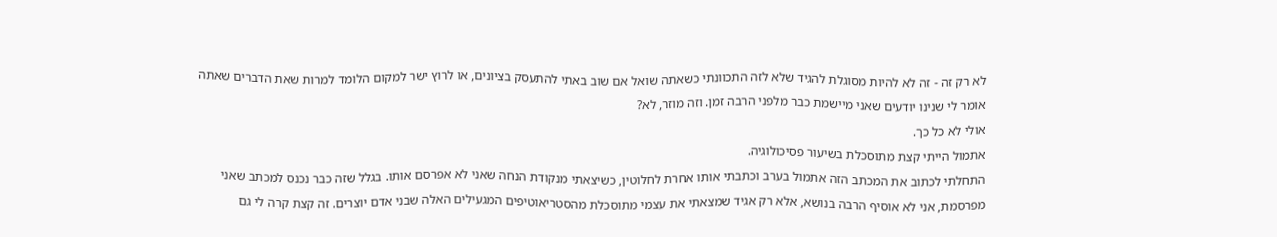לא רק זה - זה לא להיות מסוגלת להגיד שלא לזה התכוונתי כשאתה שואל אם שוב באתי להתעסק בציונים, או לרוץ ישר למקום הלומד למרות שאת הדברים שאתה אומר לי שנינו יודעים שאני מיישמת כבר מלפני הרבה זמן. וזה מוזר, לא?
אולי לא כל כך.
אתמול הייתי קצת מתוסכלת בשיעור פסיכולוגיה.
התחלתי לכתוב את המכתב הזה אתמול בערב וכתבתי אותו אחרת לחלוטין, כשיצאתי מנקודת הנחה שאני לא אפרסם אותו. בגלל שזה כבר נכנס למכתב שאני מפרסמת, אני לא אוסיף הרבה בנושא, אלא רק אגיד שמצאתי את עצמי מתוסכלת מהסטריאוטיפים המגעילים האלה שבני אדם יוצרים. זה קצת קרה לי גם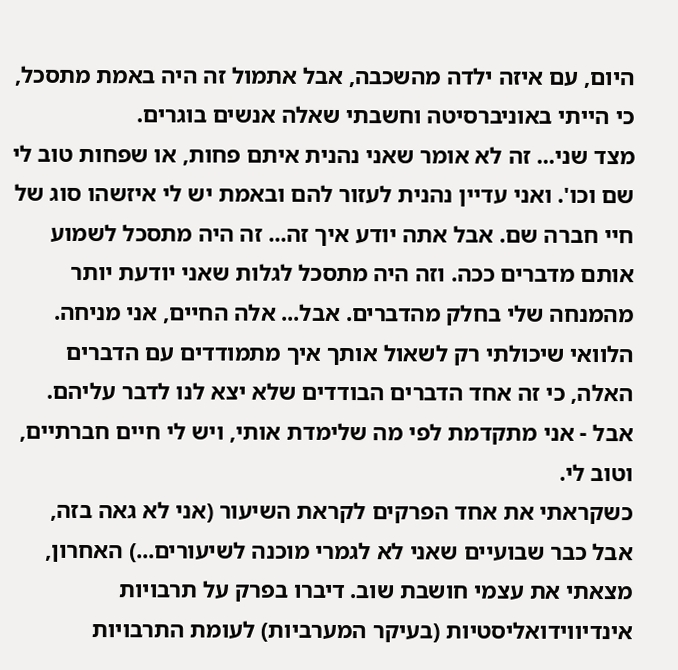היום, עם איזה ילדה מהשכבה, אבל אתמול זה היה באמת מתסכל, כי הייתי באוניברסיטה וחשבתי שאלה אנשים בוגרים.
מצד שני... זה לא אומר שאני נהנית איתם פחות, או שפחות טוב לי שם וכו'. ואני עדיין נהנית לעזור להם ובאמת יש לי איזשהו סוג של חיי חברה שם. אבל אתה יודע איך זה... זה היה מתסכל לשמוע אותם מדברים ככה. וזה היה מתסכל לגלות שאני יודעת יותר מהמנחה שלי בחלק מהדברים. אבל... אלה החיים, אני מניחה.
הלוואי שיכולתי רק לשאול אותך איך מתמודדים עם הדברים האלה, כי זה אחד הדברים הבודדים שלא יצא לנו לדבר עליהם. אבל - אני מתקדמת לפי מה שלימדת אותי, ויש לי חיים חברתיים, וטוב לי.
כשקראתי את אחד הפרקים לקראת השיעור (אני לא גאה בזה, אבל כבר שבועיים שאני לא לגמרי מוכנה לשיעורים...) האחרון, מצאתי את עצמי חושבת שוב. דיברו בפרק על תרבויות אינדיווידואליסטיות (בעיקר המערביות) לעומת התרבויות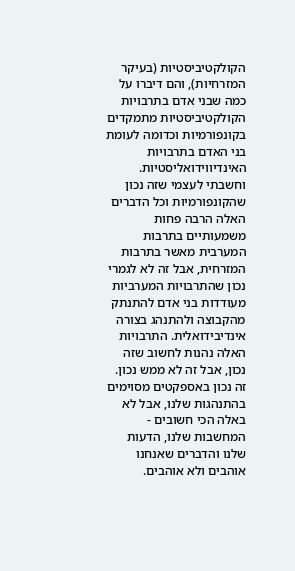הקולקטיביסטיות (בעיקר המזרחיות), והם דיברו על כמה שבני אדם בתרבויות הקולקטיביסטיות מתמקדים בקונפורמיות וכדומה לעומת בני האדם בתרבויות האינדיווידואליסטיות.
וחשבתי לעצמי שזה נכון שהקונפורמיות וכל הדברים האלה הרבה פחות משמעותיים בתרבות המערבית מאשר בתרבות המזרחית, אבל זה לא לגמרי נכון שהתרבויות המערביות מעודדות בני אדם להתנתק מהקבוצה ולהתנהג בצורה אינדיבידואלית. התרבויות האלה נהנות לחשוב שזה נכון, אבל זה לא ממש נכון. זה נכון באספקטים מסוימים בהתנהגות שלנו, אבל לא באלה הכי חשובים - המחשבות שלנו, הדעות שלנו והדברים שאנחנו אוהבים ולא אוהבים.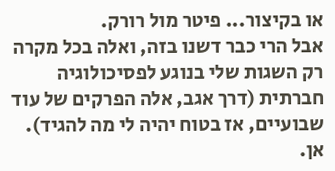או בקיצור... פיטר מול רורק.
אבל הרי כבר דשנו בזה, ואלה בכל מקרה רק השגות שלי בנוגע לפסיכולוגיה חברתית (דרך אגב, אלה הפרקים של עוד שבועיים, אז בטוח יהיה לי מה להגיד).
אן.